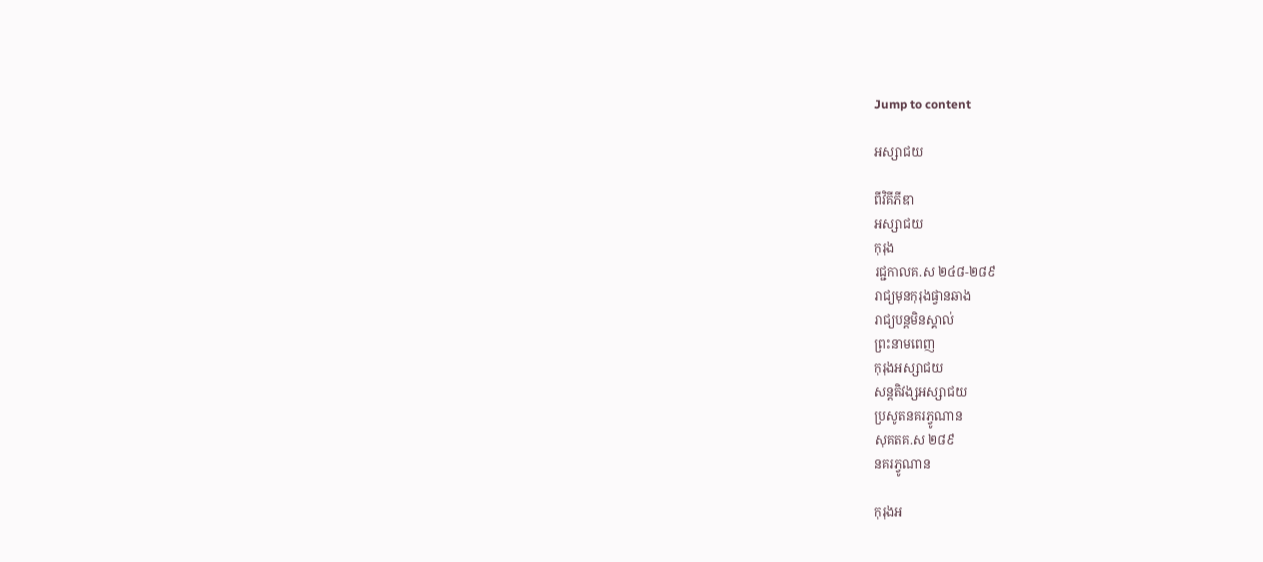Jump to content

អស្សាជយ

ពីវិគីភីឌា
អស្សាជយ
កុរុង
រជ្ជកាលគ.ស ២៤៨-២៨៩
រាជ្យមុនកុរុងផ្វានឆាង
រាជ្យបន្តមិនស្គាល់
ព្រះនាមពេញ
កុរុងអស្សាជយ
សន្តតិវង្សអស្សាជយ
ប្រសូតនគរភ្វូណាន
សុគតគ.ស ២៨៩
នគរភ្វូណាន

កុរុងអ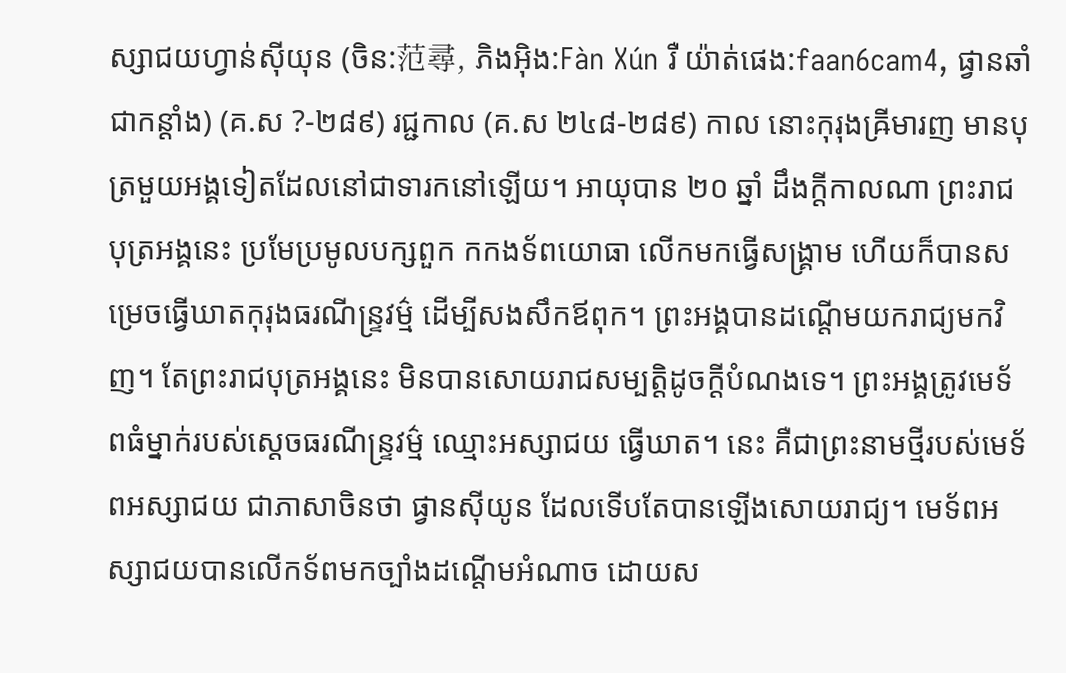ស្សាជយហ្វាន់ស៊ីយុន (ចិន:范尋, ភិងអ៊ិង:Fàn Xún រឺ យ៉ាត់ផេង:faan6cam4, ផ្វានឆាំ ជាកន្តាំង) (គ.ស ?-២៨៩) រជ្ជកាល (គ.ស ២៤៨-២៨៩) កាល នោះកុរុងឝ្រីមារញ មានបុត្រមួយអង្គទៀតដែលនៅជាទារកនៅឡើយ។ អាយុបាន ២០ ឆ្នាំ ដឹងក្ដីកាលណា ព្រះរាជបុត្រអង្គនេះ ប្រមែប្រមូលបក្សពួក កកងទ័ពយោធា លើកមកធ្វើសង្គ្រាម ហើយក៏បានសម្រេចធ្វើឃាតកុរុងធរណីន្ទ្រវម៌្ម ដើម្បីសងសឹកឪពុក។ ព្រះអង្គបានដណ្ដើមយករាជ្យមកវិញ។ តែព្រះរាជបុត្រអង្គនេះ មិនបានសោយរាជសម្បត្តិដូចក្ដីបំណងទេ។ ព្រះអង្គត្រូវមេទ័ពធំម្នាក់របស់ស្ដេចធរណីន្ទ្រវម៌្ម ឈ្មោះអស្សាជយ ធ្វើឃាត។ នេះ គឺជាព្រះនាមថ្មីរបស់មេទ័ពអស្សាជយ ជាភាសាចិនថា ផ្វានស៊ីយូន ដែលទើបតែបានឡើងសោយរាជ្យ។ មេទ័ពអស្សាជយបានលើកទ័ពមកច្បាំងដណ្ដើមអំណាច ដោយស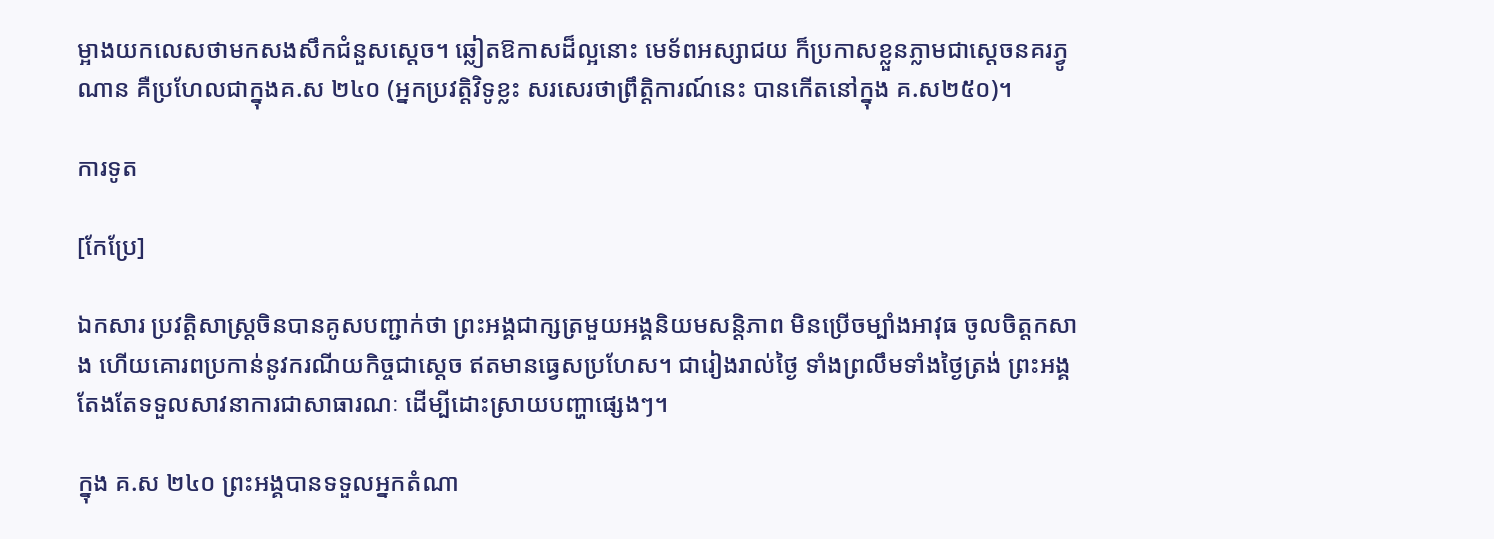ម្អាងយកលេសថាមកសងសឹកជំនួសស្ដេច។ ឆ្លៀតឱកាសដ៏ល្អនោះ មេទ័ពអស្សាជយ ក៏ប្រកាសខ្លួនភ្លាមជាស្ដេចនគរភ្វូណាន គឺប្រហែលជាក្នុងគ.ស ២៤០ (អ្នកប្រវត្តិវិទូខ្លះ សរសេរថាព្រឹត្តិការណ៍នេះ បានកើតនៅក្នុង គ.ស២៥០)។

ការទូត

[កែប្រែ]

ឯកសារ ប្រវត្តិសាស្ត្រចិនបានគូសបញ្ជាក់ថា ព្រះអង្គជាក្សត្រមួយអង្គនិយមសន្តិភាព មិនប្រើចម្បាំងអាវុធ ចូលចិត្តកសាង ហើយគោរពប្រកាន់នូវករណីយកិច្ចជាស្ដេច ឥតមានធ្វេសប្រហែស។ ជារៀងរាល់ថ្ងៃ ទាំងព្រលឹមទាំងថ្ងៃត្រង់ ព្រះអង្គតែងតែទទួលសាវនាការជាសាធារណៈ ដើម្បីដោះស្រាយបញ្ហាផ្សេងៗ។

ក្នុង គ.ស ២៤០ ព្រះអង្គបានទទួលអ្នកតំណា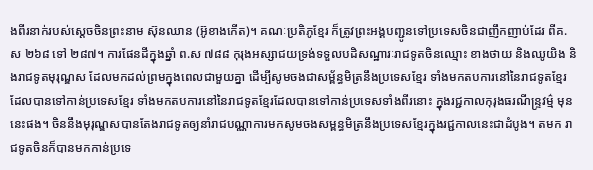ងពីរនាក់របស់ស្ដេចចិនព្រះនាម ស៊ុនឈាន (អ៊ូខាងកើត)។ គណៈប្រតិភូខ្មែរ ក៏ត្រូវព្រះអង្គបញ្ជូនទៅប្រទេសចិនជាញឹកញាប់ដែរ ពីគ.ស ២៦៨ ទៅ ២៨៧។ ការផែនដីក្នុងឆ្នាំ ព.ស ៧៨៨ កុរុងអស្សាជយទ្រង់ទទួលបដិសណ្ឋារៈរាជទូតចិនឈ្មោះ ខាងថាយ និងឈូយិង និងរាជទូតមុរុណ្ឌស ដែលមកដល់ព្រមក្នុងពេលជាមួយគ្នា ដើម្បីសូមចងជាសម្ព័ន្ធមិត្រនឹងប្រទេសខ្មែរ ទាំងមកតបការនៅនៃរាជទូតខ្មែរដែលបានទៅកាន់ប្រទេសខ្មែរ ទាំងមកតបការនៅនៃរាជទូតខ្មែរដែលបានទៅកាន់ប្រទេសទាំងពីរនោះ ក្នុងរជ្ជកាលកុរុងធរណីន្ទ្រវម៌្ម មុននេះផង។ ចិននឹងមុរុណ្ឌសបានតែងរាជទូតឲ្យនាំរាជបណ្ណាការមកសូមចងសម្ពន្ធមិត្រនឹងប្រទេសខ្មែរក្នុងរជ្ជកាលនេះជាដំបូង។ តមក រាជទូតចិនក៏បានមកកាន់ប្រទេ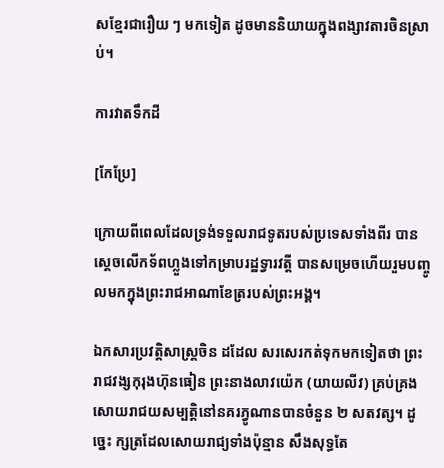សខ្មែរជារឿយ ៗ មកទៀត ដូចមាននិយាយក្នុងពង្សាវតារចិនស្រាប់។

ការវាតទឹកដី

[កែប្រែ]

ក្រោយពីពេលដែលទ្រង់ទទួលរាជទូតរបស់ប្រទេសទាំងពីរ បានស្ដេចលើកទ័ពហ្លួងទៅកម្រាបរដ្ឋទ្វារវត្តី បានសម្រេចហើយរួមបញ្ចូលមកក្នុងព្រះរាជអាណាខែត្ររបស់ព្រះអង្គ។

ឯកសារប្រវត្តិសាស្ត្រចិន ដដែល សរសេរកត់ទុកមកទៀតថា ព្រះរាជវង្សកុរុងហ៊ុនធៀន ព្រះនាងលាវយ៉េក (យាយលីវ) គ្រប់គ្រងសោយរាជយសម្បត្តិនៅនគរភ្វូណានបានចំនួន ២ សតវត្ស។ ដូច្នេះ ក្សត្រដែលសោយរាជ្យទាំងប៉ុន្មាន សឹងសុទ្ធតែ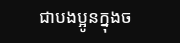ជាបងប្អូនក្នុងច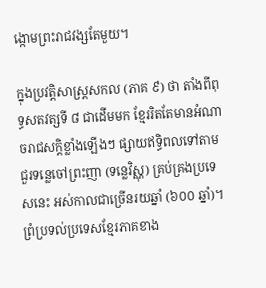ង្កោមព្រះរាជវង្សតែមួយ។

ក្នុងប្រវត្តិសាស្ត្រសកល (ភាគ ៩) ថា តាំងពីពុទ្ធសតវត្សទី ៨ ជាដើមមក ខ្មែររិតតែមានអំណាចរាជសក្ដិខ្លាំងឡើងៗ ផ្សាយឥទ្ធិពលទៅតាមជួរទន្លេចៅព្រះញា (ទន្លេវិស្ណុ) គ្រប់គ្រងប្រទេសនេះ អស់កាលជាច្រើនរយឆ្នាំ (៦០០ ឆ្នាំ)។ ព្រំប្រទល់ប្រទេសខ្មែរភាគខាង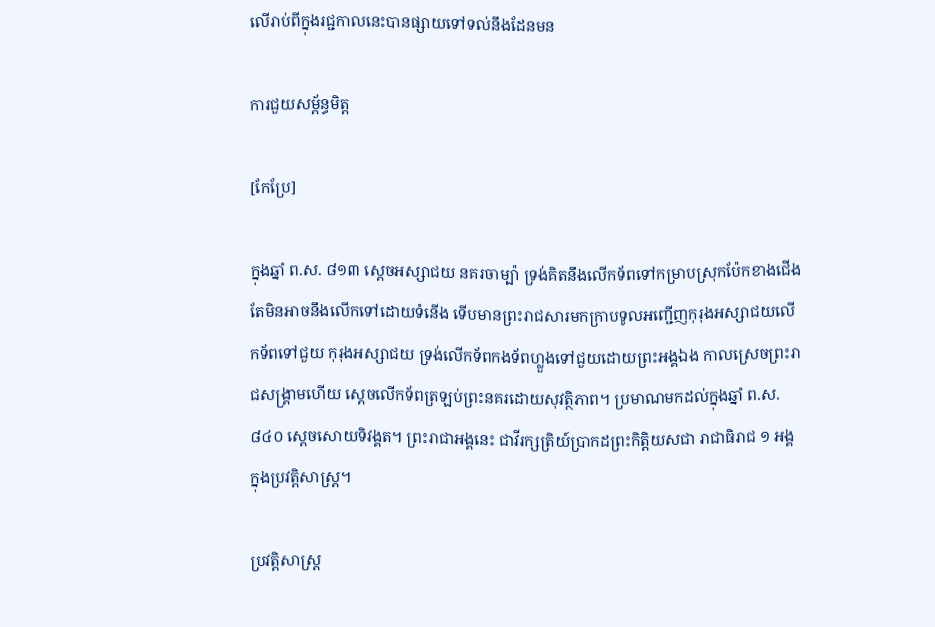លើរាប់ពីក្នុងរជ្ជកាលនេះបានផ្សាយទៅទល់នឹងដែនមន

ការជួយសម្ព័ន្ធមិត្ត

[កែប្រែ]

ក្នុងឆ្នាំ ព.ស. ៨១៣ ស្ដេចអស្សាជយ នគរចាម្ប៉ា ទ្រង់គិតនឹងលើកទ័ពទៅកម្រាបស្រុកប៉ែកខាងជើង តែមិនអាចនឹងលើកទៅដោយទំនើង ទើបមានព្រះរាជសារមកក្រាបទូលអញ្ជើញកុរុងអស្សាជយលើកទ័ពទៅជួយ កុរុងអស្សាជយ ទ្រង់លើកទ័ពកងទ័ពហ្លួងទៅជួយដោយព្រះអង្គឯង កាលស្រេចព្រះរាជសង្គ្រាមហើយ ស្ដេចលើកទ័ពត្រឡប់ព្រះនគរដោយសុវត្ថិភាព។ ប្រមាណមកដល់ក្នុងឆ្នាំ ព.ស. ៨៤០ ស្ដេចសោយទិវង្គត។ ព្រះរាជាអង្គនេះ ជាវីរក្សត្រិយ៍ប្រាកដព្រះកិត្តិយសជា រាជាធិរាជ ១ អង្គក្នុងប្រវត្តិសាស្ត្រ។

ប្រវត្តិសាស្ត្រ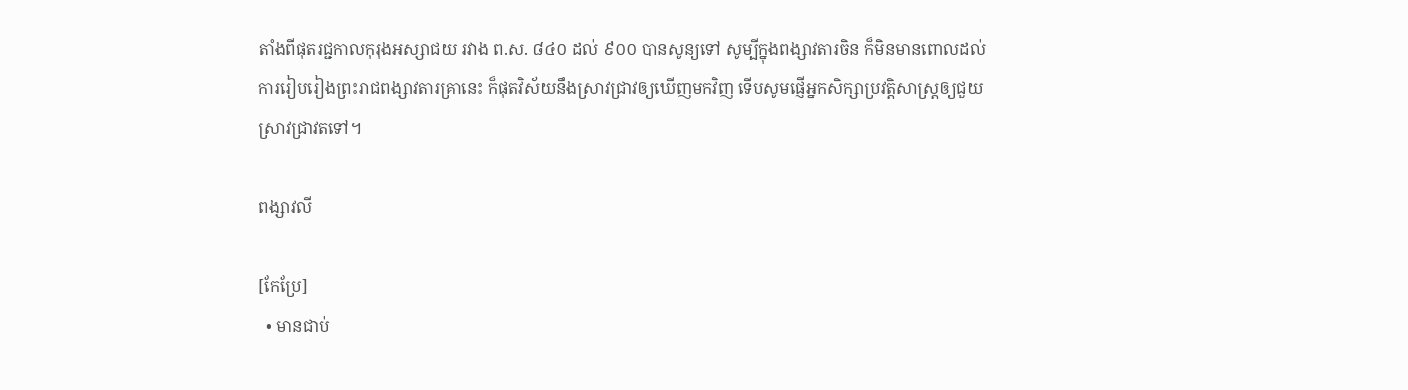តាំងពីផុតរជ្ជកាលកុរុងអស្សាជយ រវាង ព.ស. ៨៤០ ដល់ ៩០០ បានសូន្យទៅ សូម្បីក្នុងពង្សាវតារចិន ក៏មិនមានពោលដល់ការរៀបរៀងព្រះរាជពង្សាវតារគ្រានេះ ក៏ផុតវិស័យនឹងស្រាវជ្រាវឲ្យឃើញមកវិញ ទើបសូមផ្ញើអ្នកសិក្សាប្រវត្តិសាស្ត្រឲ្យជួយស្រាវជ្រាវតទៅ។

ពង្សាវលី

[កែប្រែ]
  • មានជាប់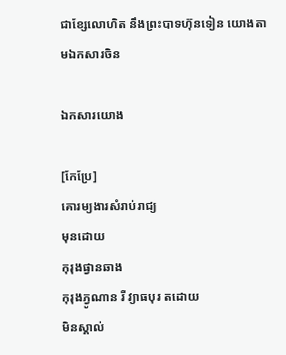ជាខ្សែលោហិត នឹងព្រះបាទហ៊ុនទៀន យោងតាមឯកសារចិន

ឯកសារយោង

[កែប្រែ]
គោរម្យងារសំរាប់រាជ្យ
មុនដោយ
កុរុងផ្វានឆាង
កុរុងភ្វូណាន រឺ វ្យាធបុរ តដោយ
មិនស្គាល់